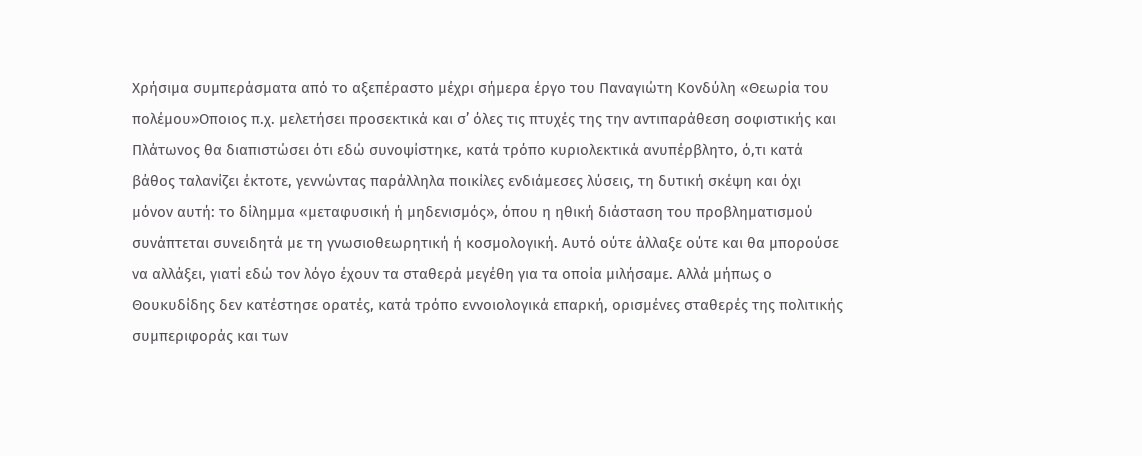Χρήσιμα συμπεράσματα από το αξεπέραστο μέχρι σήμερα έργο του Παναγιώτη Κονδύλη «Θεωρία του πολέμου»Οποιος π.χ. μελετήσει προσεκτικά και σ’ όλες τις πτυχές της την αντιπαράθεση σοφιστικής και Πλάτωνος θα διαπιστώσει ότι εδώ συνοψίστηκε, κατά τρόπο κυριολεκτικά ανυπέρβλητο, ό,τι κατά βάθος ταλανίζει έκτοτε, γεννώντας παράλληλα ποικίλες ενδιάμεσες λύσεις, τη δυτική σκέψη και όχι μόνον αυτή: το δίλημμα «μεταφυσική ή μηδενισμός», όπου η ηθική διάσταση του προβληματισμού συνάπτεται συνειδητά με τη γνωσιοθεωρητική ή κοσμολογική. Αυτό ούτε άλλαξε ούτε και θα μπορούσε να αλλάξει, γιατί εδώ τον λόγο έχουν τα σταθερά μεγέθη για τα οποία μιλήσαμε. Αλλά μήπως ο Θουκυδίδης δεν κατέστησε ορατές, κατά τρόπο εννοιολογικά επαρκή, ορισμένες σταθερές της πολιτικής συμπεριφοράς και των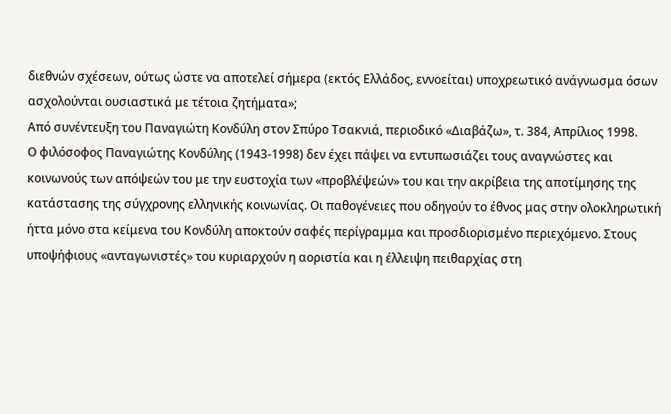διεθνών σχέσεων, ούτως ώστε να αποτελεί σήμερα (εκτός Ελλάδος, εννοείται) υποχρεωτικό ανάγνωσμα όσων ασχολούνται ουσιαστικά με τέτοια ζητήματα»;
Από συνέντευξη του Παναγιώτη Κονδύλη στον Σπύρο Τσακνιά, περιοδικό «Διαβάζω», τ. 384, Απρίλιος 1998.
Ο φιλόσοφος Παναγιώτης Κονδύλης (1943-1998) δεν έχει πάψει να εντυπωσιάζει τους αναγνώστες και κοινωνούς των απόψεών του με την ευστοχία των «προβλέψεών» του και την ακρίβεια της αποτίμησης της κατάστασης της σύγχρονης ελληνικής κοινωνίας. Οι παθογένειες που οδηγούν το έθνος μας στην ολοκληρωτική ήττα μόνο στα κείμενα του Κονδύλη αποκτούν σαφές περίγραμμα και προσδιορισμένο περιεχόμενο. Στους υποψήφιους «ανταγωνιστές» του κυριαρχούν η αοριστία και η έλλειψη πειθαρχίας στη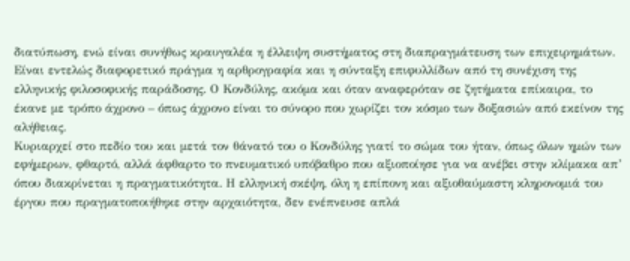διατύπωση, ενώ είναι συνήθως κραυγαλέα η έλλειψη συστήματος στη διαπραγμάτευση των επιχειρημάτων. Είναι εντελώς διαφορετικό πράγμα η αρθρογραφία και η σύνταξη επιφυλλίδων από τη συνέχιση της ελληνικής φιλοσοφικής παράδοσης. Ο Κονδύλης, ακόμα και όταν αναφερόταν σε ζητήματα επίκαιρα, το έκανε με τρόπο άχρονο – όπως άχρονο είναι το σύνορο που χωρίζει τον κόσμο των δοξασιών από εκείνον της αλήθειας.
Κυριαρχεί στο πεδίο του και μετά τον θάνατό του ο Κονδύλης γιατί το σώμα του ήταν, όπως όλων ημών των εφήμερων, φθαρτό, αλλά άφθαρτο το πνευματικό υπόβαθρο που αξιοποίησε για να ανέβει στην κλίμακα απ’ όπου διακρίνεται η πραγματικότητα. Η ελληνική σκέψη, όλη η επίπονη και αξιοθαύμαστη κληρονομιά του έργου που πραγματοποιήθηκε στην αρχαιότητα, δεν ενέπνευσε απλά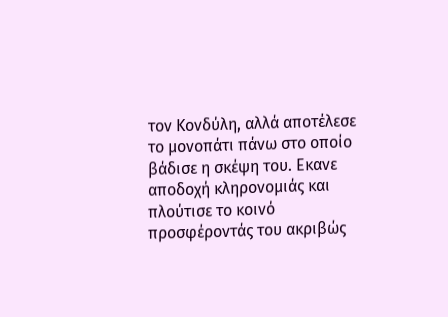τον Κονδύλη, αλλά αποτέλεσε το μονοπάτι πάνω στο οποίο βάδισε η σκέψη του. Εκανε αποδοχή κληρονομιάς και πλούτισε το κοινό προσφέροντάς του ακριβώς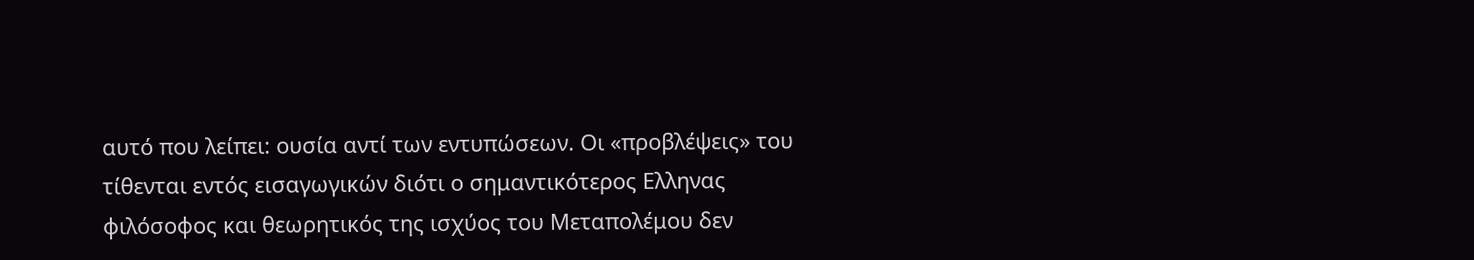αυτό που λείπει: ουσία αντί των εντυπώσεων. Οι «προβλέψεις» του τίθενται εντός εισαγωγικών διότι ο σημαντικότερος Ελληνας φιλόσοφος και θεωρητικός της ισχύος του Μεταπολέμου δεν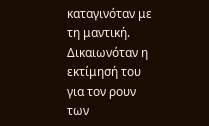καταγινόταν με τη μαντική. Δικαιωνόταν η εκτίμησή του για τον ρουν των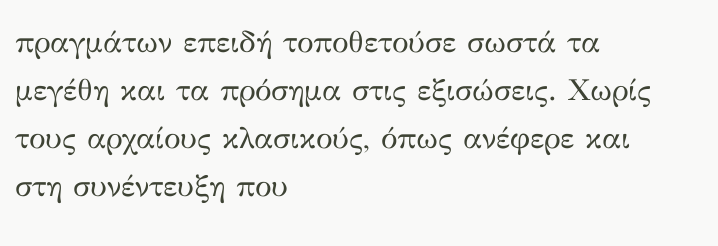πραγμάτων επειδή τοποθετούσε σωστά τα μεγέθη και τα πρόσημα στις εξισώσεις. Χωρίς τους αρχαίους κλασικούς, όπως ανέφερε και στη συνέντευξη που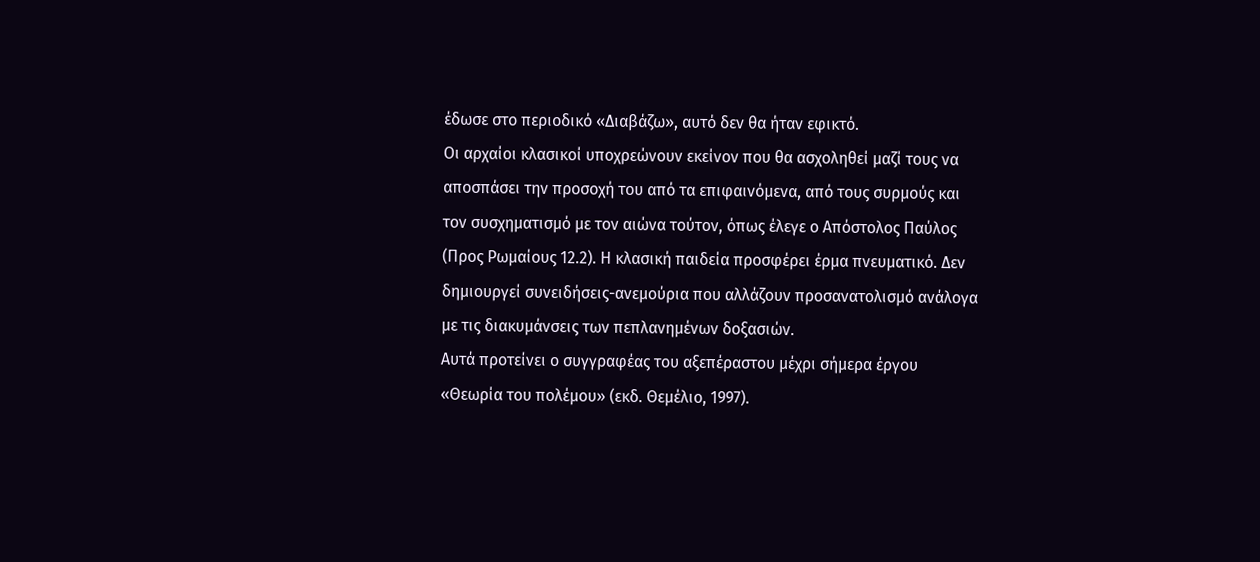έδωσε στο περιοδικό «Διαβάζω», αυτό δεν θα ήταν εφικτό.
Οι αρχαίοι κλασικοί υποχρεώνουν εκείνον που θα ασχοληθεί μαζί τους να αποσπάσει την προσοχή του από τα επιφαινόμενα, από τους συρμούς και τον συσχηματισμό με τον αιώνα τούτον, όπως έλεγε ο Απόστολος Παύλος (Προς Ρωμαίους 12.2). Η κλασική παιδεία προσφέρει έρμα πνευματικό. Δεν δημιουργεί συνειδήσεις-ανεμούρια που αλλάζουν προσανατολισμό ανάλογα με τις διακυμάνσεις των πεπλανημένων δοξασιών.
Αυτά προτείνει ο συγγραφέας του αξεπέραστου μέχρι σήμερα έργου «Θεωρία του πολέμου» (εκδ. Θεμέλιο, 1997).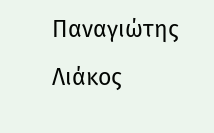Παναγιώτης Λιάκος